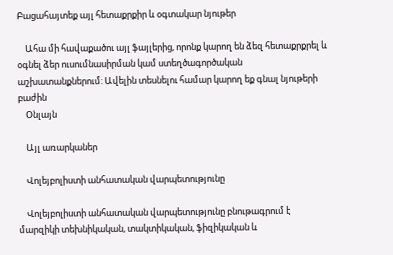Բացահայտեք այլ հետաքրքիր և օգտակար նյութեր

    Ահա մի հավաքածու այլ ֆայլերից, որոնք կարող են ձեզ հետաքրքրել և օգնել ձեր ուսումնասիրման կամ ստեղծագործական աշխատանքներում: Ավելին տեսնելու համար կարող եք գնալ նյութերի բաժին
    Օնլայն

    Այլ առարկաներ

    Վոլեյբոլիստի անհատական վարպետությունը

    Վոլեյբոլիստի անհատական վարպետությունը բնութագրում է մարզիկի տեխնիկական, տակտիկական, ֆիզիկական և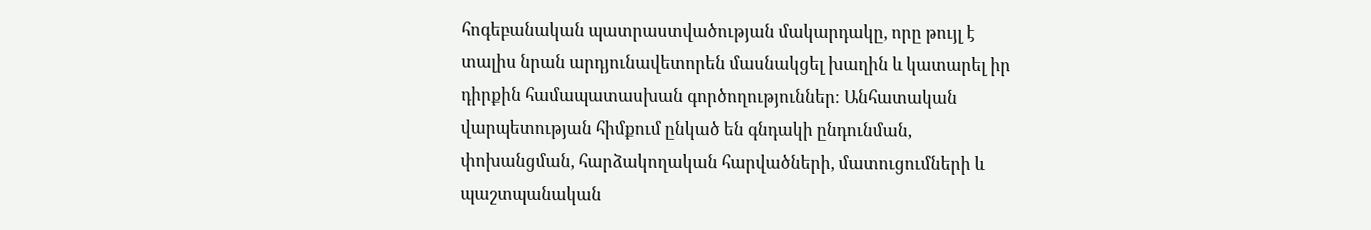հոգեբանական պատրաստվածության մակարդակը, որը թույլ է տալիս նրան արդյունավետորեն մասնակցել խաղին և կատարել իր դիրքին համապատասխան գործողություններ։ Անհատական վարպետության հիմքում ընկած են գնդակի ընդունման, փոխանցման, հարձակողական հարվածների, մատուցումների և պաշտպանական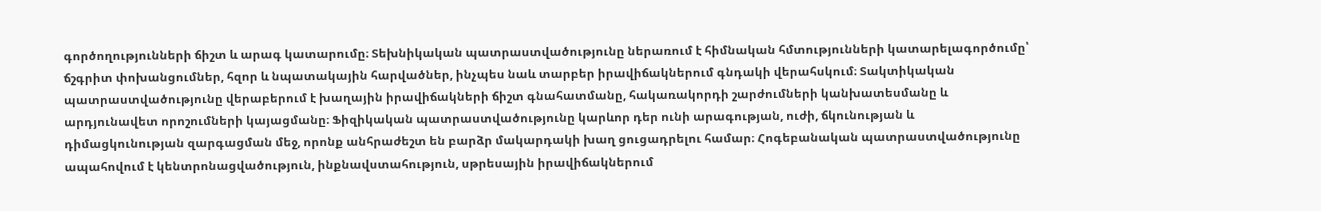գործողությունների ճիշտ և արագ կատարումը։ Տեխնիկական պատրաստվածությունը ներառում է հիմնական հմտությունների կատարելագործումը՝ ճշգրիտ փոխանցումներ, հզոր և նպատակային հարվածներ, ինչպես նաև տարբեր իրավիճակներում գնդակի վերահսկում։ Տակտիկական պատրաստվածությունը վերաբերում է խաղային իրավիճակների ճիշտ գնահատմանը, հակառակորդի շարժումների կանխատեսմանը և արդյունավետ որոշումների կայացմանը։ Ֆիզիկական պատրաստվածությունը կարևոր դեր ունի արագության, ուժի, ճկունության և դիմացկունության զարգացման մեջ, որոնք անհրաժեշտ են բարձր մակարդակի խաղ ցուցադրելու համար։ Հոգեբանական պատրաստվածությունը ապահովում է կենտրոնացվածություն, ինքնավստահություն, սթրեսային իրավիճակներում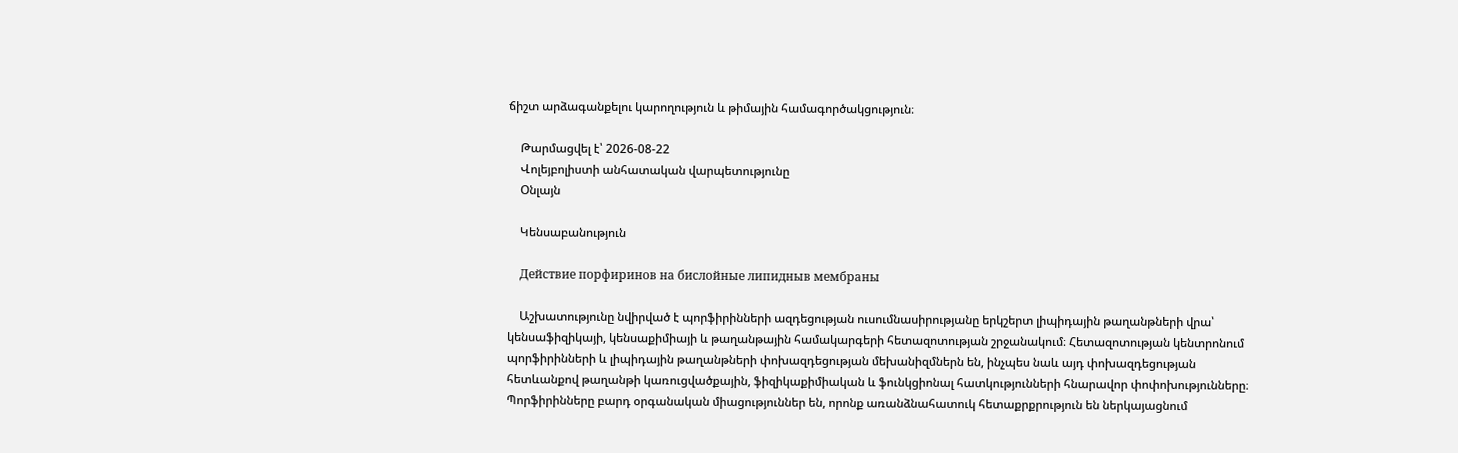ճիշտ արձագանքելու կարողություն և թիմային համագործակցություն։

    Թարմացվել է՝ 2026-08-22
    Վոլեյբոլիստի անհատական վարպետությունը
    Օնլայն

    Կենսաբանություն

    Действие порфиринов на бислойные липидныв мембраны

    Աշխատությունը նվիրված է պորֆիրինների ազդեցության ուսումնասիրությանը երկշերտ լիպիդային թաղանթների վրա՝ կենսաֆիզիկայի, կենսաքիմիայի և թաղանթային համակարգերի հետազոտության շրջանակում։ Հետազոտության կենտրոնում պորֆիրինների և լիպիդային թաղանթների փոխազդեցության մեխանիզմներն են, ինչպես նաև այդ փոխազդեցության հետևանքով թաղանթի կառուցվածքային, ֆիզիկաքիմիական և ֆունկցիոնալ հատկությունների հնարավոր փոփոխությունները։ Պորֆիրինները բարդ օրգանական միացություններ են, որոնք առանձնահատուկ հետաքրքրություն են ներկայացնում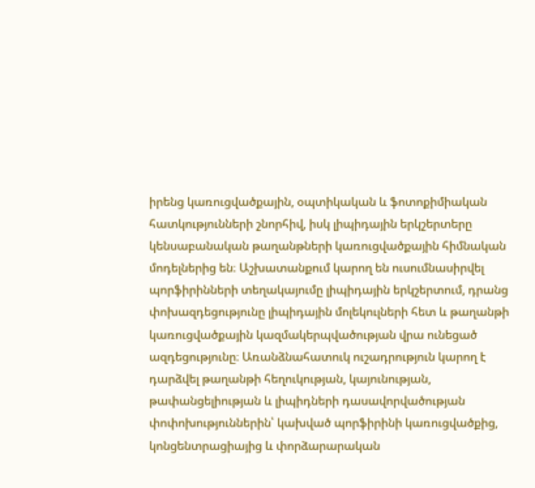իրենց կառուցվածքային, օպտիկական և ֆոտոքիմիական հատկությունների շնորհիվ, իսկ լիպիդային երկշերտերը կենսաբանական թաղանթների կառուցվածքային հիմնական մոդելներից են։ Աշխատանքում կարող են ուսումնասիրվել պորֆիրինների տեղակայումը լիպիդային երկշերտում, դրանց փոխազդեցությունը լիպիդային մոլեկուլների հետ և թաղանթի կառուցվածքային կազմակերպվածության վրա ունեցած ազդեցությունը։ Առանձնահատուկ ուշադրություն կարող է դարձվել թաղանթի հեղուկության, կայունության, թափանցելիության և լիպիդների դասավորվածության փոփոխություններին՝ կախված պորֆիրինի կառուցվածքից, կոնցենտրացիայից և փորձարարական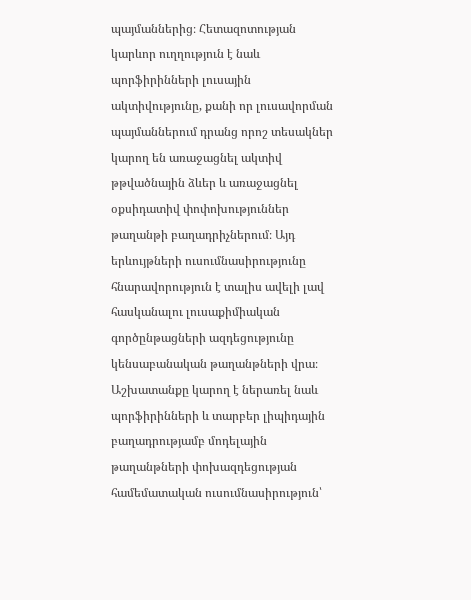պայմաններից։ Հետազոտության կարևոր ուղղություն է նաև պորֆիրինների լուսային ակտիվությունը, քանի որ լուսավորման պայմաններում դրանց որոշ տեսակներ կարող են առաջացնել ակտիվ թթվածնային ձևեր և առաջացնել օքսիդատիվ փոփոխություններ թաղանթի բաղադրիչներում։ Այդ երևույթների ուսումնասիրությունը հնարավորություն է տալիս ավելի լավ հասկանալու լուսաքիմիական գործընթացների ազդեցությունը կենսաբանական թաղանթների վրա։ Աշխատանքը կարող է ներառել նաև պորֆիրինների և տարբեր լիպիդային բաղադրությամբ մոդելային թաղանթների փոխազդեցության համեմատական ուսումնասիրություն՝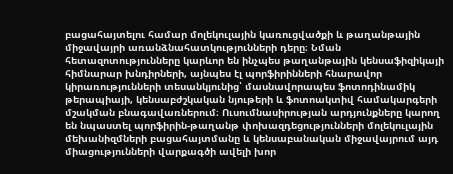բացահայտելու համար մոլեկուլային կառուցվածքի և թաղանթային միջավայրի առանձնահատկությունների դերը։ Նման հետազոտությունները կարևոր են ինչպես թաղանթային կենսաֆիզիկայի հիմնարար խնդիրների, այնպես էլ պորֆիրինների հնարավոր կիրառությունների տեսանկյունից՝ մասնավորապես ֆոտոդինամիկ թերապիայի, կենսաբժշկական նյութերի և ֆոտոակտիվ համակարգերի մշակման բնագավառներում։ Ուսումնասիրության արդյունքները կարող են նպաստել պորֆիրին-թաղանթ փոխազդեցությունների մոլեկուլային մեխանիզմների բացահայտմանը և կենսաբանական միջավայրում այդ միացությունների վարքագծի ավելի խոր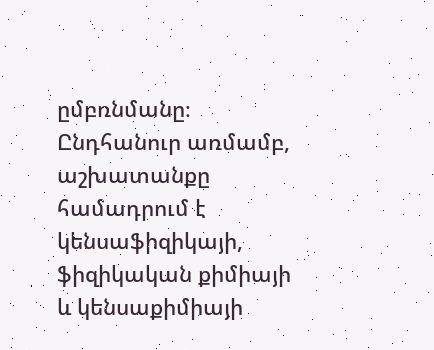ըմբռնմանը։ Ընդհանուր առմամբ, աշխատանքը համադրում է կենսաֆիզիկայի, ֆիզիկական քիմիայի և կենսաքիմիայի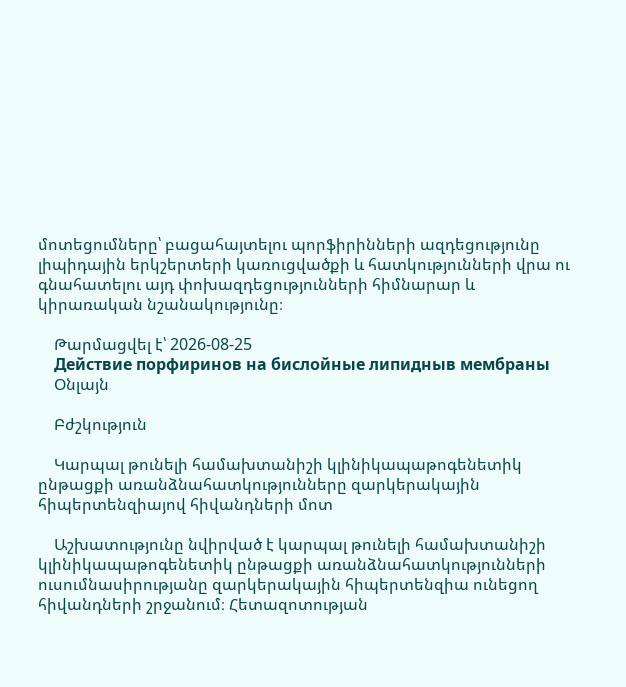մոտեցումները՝ բացահայտելու պորֆիրինների ազդեցությունը լիպիդային երկշերտերի կառուցվածքի և հատկությունների վրա ու գնահատելու այդ փոխազդեցությունների հիմնարար և կիրառական նշանակությունը։

    Թարմացվել է՝ 2026-08-25
    Действие порфиринов на бислойные липидныв мембраны
    Օնլայն

    Բժշկություն

    Կարպալ թունելի համախտանիշի կլինիկապաթոգենետիկ ընթացքի առանձնահատկությունները զարկերակային հիպերտենզիայով հիվանդների մոտ

    Աշխատությունը նվիրված է կարպալ թունելի համախտանիշի կլինիկապաթոգենետիկ ընթացքի առանձնահատկությունների ուսումնասիրությանը զարկերակային հիպերտենզիա ունեցող հիվանդների շրջանում։ Հետազոտության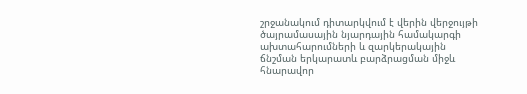շրջանակում դիտարկվում է վերին վերջույթի ծայրամասային նյարդային համակարգի ախտահարումների և զարկերակային ճնշման երկարատև բարձրացման միջև հնարավոր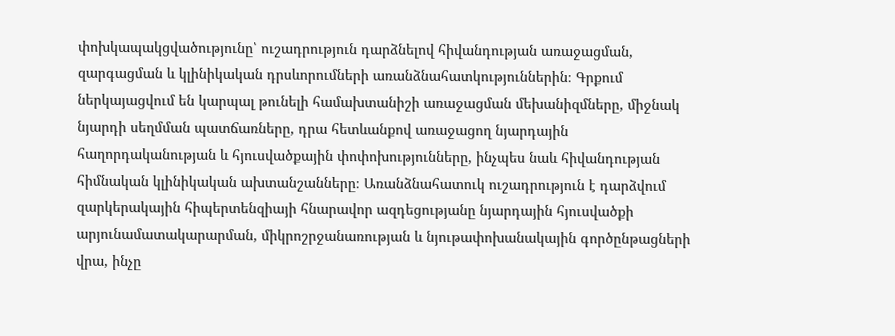փոխկապակցվածությունը՝ ուշադրություն դարձնելով հիվանդության առաջացման, զարգացման և կլինիկական դրսևորումների առանձնահատկություններին։ Գրքում ներկայացվում են կարպալ թունելի համախտանիշի առաջացման մեխանիզմները, միջնակ նյարդի սեղմման պատճառները, դրա հետևանքով առաջացող նյարդային հաղորդականության և հյուսվածքային փոփոխությունները, ինչպես նաև հիվանդության հիմնական կլինիկական ախտանշանները։ Առանձնահատուկ ուշադրություն է դարձվում զարկերակային հիպերտենզիայի հնարավոր ազդեցությանը նյարդային հյուսվածքի արյունամատակարարման, միկրոշրջանառության և նյութափոխանակային գործընթացների վրա, ինչը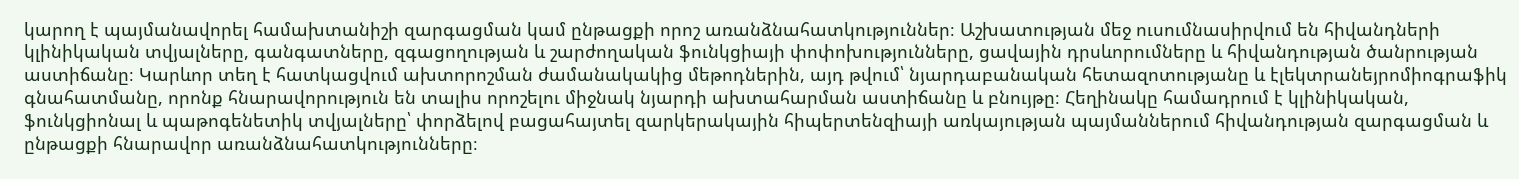կարող է պայմանավորել համախտանիշի զարգացման կամ ընթացքի որոշ առանձնահատկություններ։ Աշխատության մեջ ուսումնասիրվում են հիվանդների կլինիկական տվյալները, գանգատները, զգացողության և շարժողական ֆունկցիայի փոփոխությունները, ցավային դրսևորումները և հիվանդության ծանրության աստիճանը։ Կարևոր տեղ է հատկացվում ախտորոշման ժամանակակից մեթոդներին, այդ թվում՝ նյարդաբանական հետազոտությանը և էլեկտրանեյրոմիոգրաֆիկ գնահատմանը, որոնք հնարավորություն են տալիս որոշելու միջնակ նյարդի ախտահարման աստիճանը և բնույթը։ Հեղինակը համադրում է կլինիկական, ֆունկցիոնալ և պաթոգենետիկ տվյալները՝ փորձելով բացահայտել զարկերակային հիպերտենզիայի առկայության պայմաններում հիվանդության զարգացման և ընթացքի հնարավոր առանձնահատկությունները։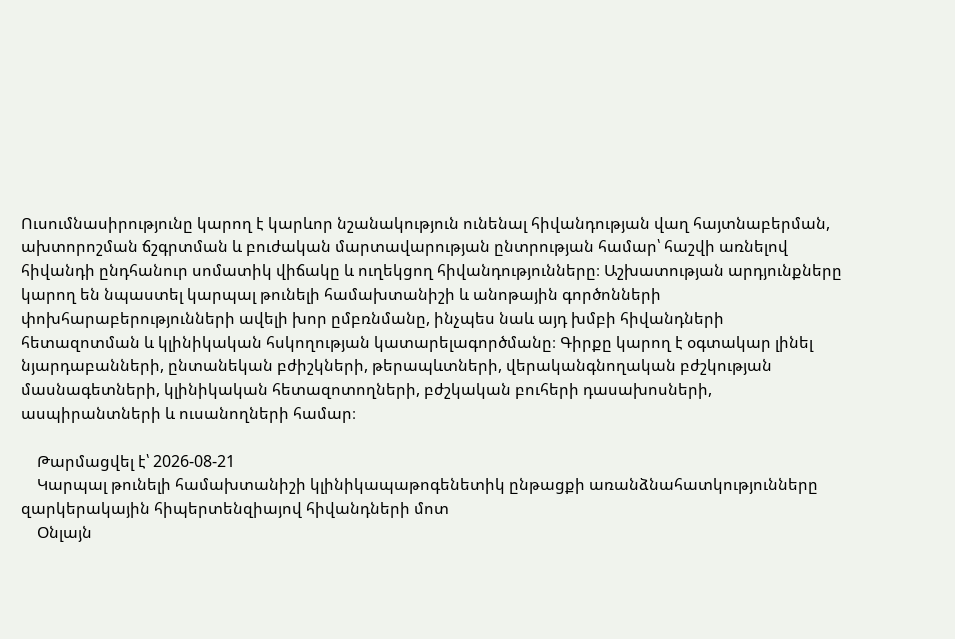Ուսումնասիրությունը կարող է կարևոր նշանակություն ունենալ հիվանդության վաղ հայտնաբերման, ախտորոշման ճշգրտման և բուժական մարտավարության ընտրության համար՝ հաշվի առնելով հիվանդի ընդհանուր սոմատիկ վիճակը և ուղեկցող հիվանդությունները։ Աշխատության արդյունքները կարող են նպաստել կարպալ թունելի համախտանիշի և անոթային գործոնների փոխհարաբերությունների ավելի խոր ըմբռնմանը, ինչպես նաև այդ խմբի հիվանդների հետազոտման և կլինիկական հսկողության կատարելագործմանը։ Գիրքը կարող է օգտակար լինել նյարդաբանների, ընտանեկան բժիշկների, թերապևտների, վերականգնողական բժշկության մասնագետների, կլինիկական հետազոտողների, բժշկական բուհերի դասախոսների, ասպիրանտների և ուսանողների համար։

    Թարմացվել է՝ 2026-08-21
    Կարպալ թունելի համախտանիշի կլինիկապաթոգենետիկ ընթացքի առանձնահատկությունները զարկերակային հիպերտենզիայով հիվանդների մոտ
    Օնլայն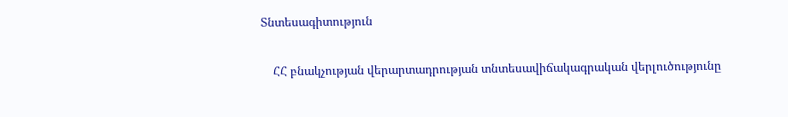Տնտեսագիտություն

    ՀՀ բնակչության վերարտադրության տնտեսավիճակագրական վերլուծությունը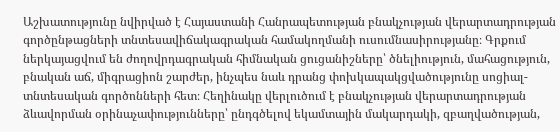Աշխատությունը նվիրված է Հայաստանի Հանրապետության բնակչության վերարտադրության գործընթացների տնտեսավիճակագրական համակողմանի ուսումնասիրությանը։ Գրքում ներկայացվում են ժողովրդագրական հիմնական ցուցանիշները՝ ծնելիություն, մահացություն, բնական աճ, միգրացիոն շարժեր, ինչպես նաև դրանց փոխկապակցվածությունը սոցիալ-տնտեսական գործոնների հետ։ Հեղինակը վերլուծում է բնակչության վերարտադրության ձևավորման օրինաչափությունները՝ ընդգծելով եկամտային մակարդակի, զբաղվածության,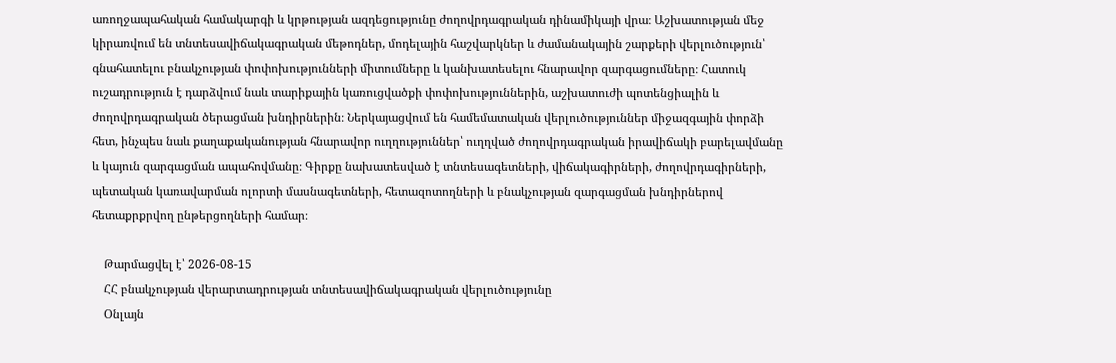առողջապահական համակարգի և կրթության ազդեցությունը ժողովրդագրական դինամիկայի վրա։ Աշխատության մեջ կիրառվում են տնտեսավիճակագրական մեթոդներ, մոդելային հաշվարկներ և ժամանակային շարքերի վերլուծություն՝ գնահատելու բնակչության փոփոխությունների միտումները և կանխատեսելու հնարավոր զարգացումները։ Հատուկ ուշադրություն է դարձվում նաև տարիքային կառուցվածքի փոփոխություններին, աշխատուժի պոտենցիալին և ժողովրդագրական ծերացման խնդիրներին։ Ներկայացվում են համեմատական վերլուծություններ միջազգային փորձի հետ, ինչպես նաև քաղաքականության հնարավոր ուղղություններ՝ ուղղված ժողովրդագրական իրավիճակի բարելավմանը և կայուն զարգացման ապահովմանը։ Գիրքը նախատեսված է տնտեսագետների, վիճակագիրների, ժողովրդագիրների, պետական կառավարման ոլորտի մասնագետների, հետազոտողների և բնակչության զարգացման խնդիրներով հետաքրքրվող ընթերցողների համար։

    Թարմացվել է՝ 2026-08-15
    ՀՀ բնակչության վերարտադրության տնտեսավիճակագրական վերլուծությունը
    Օնլայն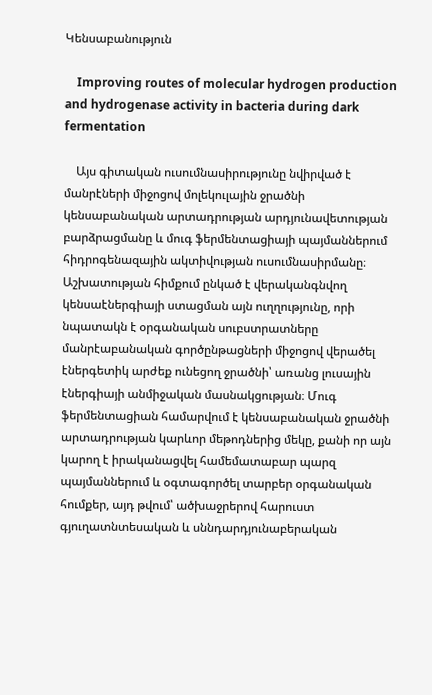Կենսաբանություն

    Improving routes of molecular hydrogen production and hydrogenase activity in bacteria during dark fermentation

    Այս գիտական ուսումնասիրությունը նվիրված է մանրէների միջոցով մոլեկուլային ջրածնի կենսաբանական արտադրության արդյունավետության բարձրացմանը և մուգ ֆերմենտացիայի պայմաններում հիդրոգենազային ակտիվության ուսումնասիրմանը։ Աշխատության հիմքում ընկած է վերականգնվող կենսաէներգիայի ստացման այն ուղղությունը, որի նպատակն է օրգանական սուբստրատները մանրէաբանական գործընթացների միջոցով վերածել էներգետիկ արժեք ունեցող ջրածնի՝ առանց լուսային էներգիայի անմիջական մասնակցության։ Մուգ ֆերմենտացիան համարվում է կենսաբանական ջրածնի արտադրության կարևոր մեթոդներից մեկը, քանի որ այն կարող է իրականացվել համեմատաբար պարզ պայմաններում և օգտագործել տարբեր օրգանական հումքեր, այդ թվում՝ ածխաջրերով հարուստ գյուղատնտեսական և սննդարդյունաբերական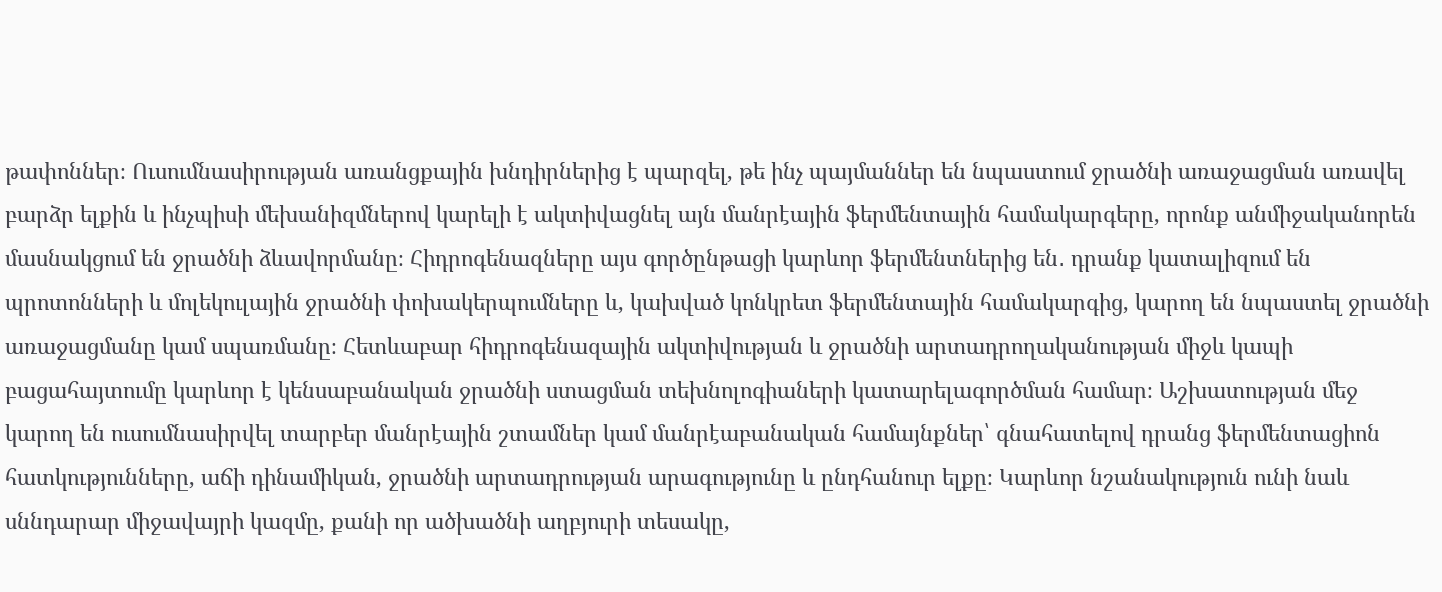թափոններ։ Ուսումնասիրության առանցքային խնդիրներից է պարզել, թե ինչ պայմաններ են նպաստում ջրածնի առաջացման առավել բարձր ելքին և ինչպիսի մեխանիզմներով կարելի է ակտիվացնել այն մանրէային ֆերմենտային համակարգերը, որոնք անմիջականորեն մասնակցում են ջրածնի ձևավորմանը։ Հիդրոգենազները այս գործընթացի կարևոր ֆերմենտներից են․ դրանք կատալիզում են պրոտոնների և մոլեկուլային ջրածնի փոխակերպումները և, կախված կոնկրետ ֆերմենտային համակարգից, կարող են նպաստել ջրածնի առաջացմանը կամ սպառմանը։ Հետևաբար հիդրոգենազային ակտիվության և ջրածնի արտադրողականության միջև կապի բացահայտումը կարևոր է կենսաբանական ջրածնի ստացման տեխնոլոգիաների կատարելագործման համար։ Աշխատության մեջ կարող են ուսումնասիրվել տարբեր մանրէային շտամներ կամ մանրէաբանական համայնքներ՝ գնահատելով դրանց ֆերմենտացիոն հատկությունները, աճի դինամիկան, ջրածնի արտադրության արագությունը և ընդհանուր ելքը։ Կարևոր նշանակություն ունի նաև սննդարար միջավայրի կազմը, քանի որ ածխածնի աղբյուրի տեսակը,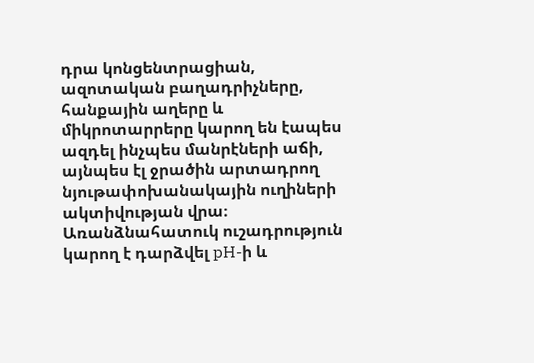դրա կոնցենտրացիան, ազոտական բաղադրիչները, հանքային աղերը և միկրոտարրերը կարող են էապես ազդել ինչպես մանրէների աճի, այնպես էլ ջրածին արտադրող նյութափոխանակային ուղիների ակտիվության վրա։ Առանձնահատուկ ուշադրություն կարող է դարձվել pH-ի և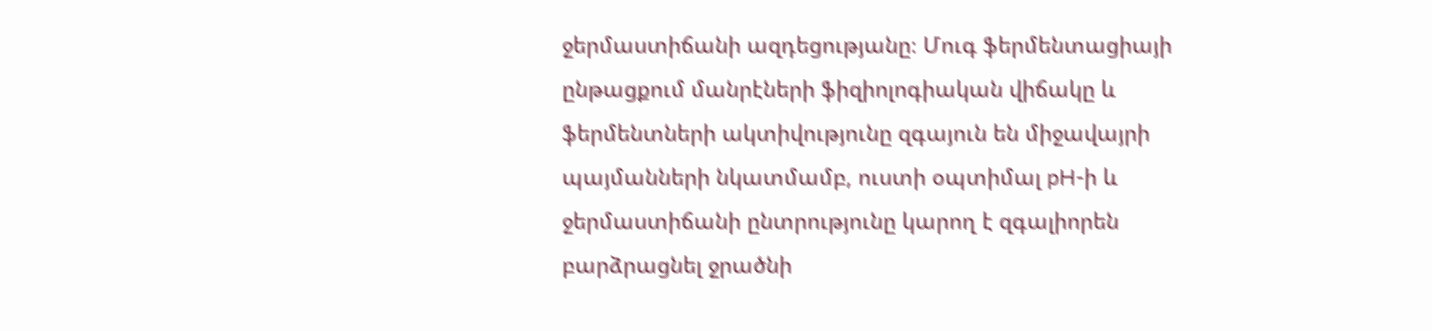ջերմաստիճանի ազդեցությանը։ Մուգ ֆերմենտացիայի ընթացքում մանրէների ֆիզիոլոգիական վիճակը և ֆերմենտների ակտիվությունը զգայուն են միջավայրի պայմանների նկատմամբ, ուստի օպտիմալ pH-ի և ջերմաստիճանի ընտրությունը կարող է զգալիորեն բարձրացնել ջրածնի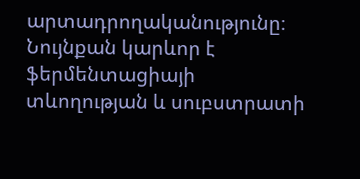արտադրողականությունը։ Նույնքան կարևոր է ֆերմենտացիայի տևողության և սուբստրատի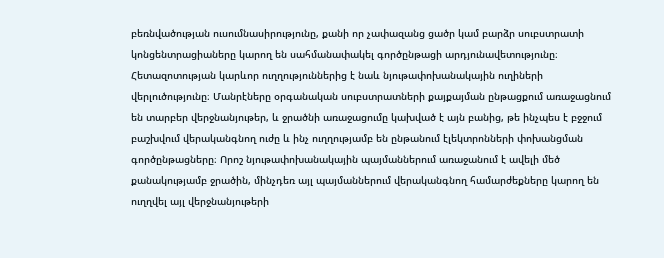բեռնվածության ուսումնասիրությունը, քանի որ չափազանց ցածր կամ բարձր սուբստրատի կոնցենտրացիաները կարող են սահմանափակել գործընթացի արդյունավետությունը։ Հետազոտության կարևոր ուղղություններից է նաև նյութափոխանակային ուղիների վերլուծությունը։ Մանրէները օրգանական սուբստրատների քայքայման ընթացքում առաջացնում են տարբեր վերջնանյութեր, և ջրածնի առաջացումը կախված է այն բանից, թե ինչպես է բջջում բաշխվում վերականգնող ուժը և ինչ ուղղությամբ են ընթանում էլեկտրոնների փոխանցման գործընթացները։ Որոշ նյութափոխանակային պայմաններում առաջանում է ավելի մեծ քանակությամբ ջրածին, մինչդեռ այլ պայմաններում վերականգնող համարժեքները կարող են ուղղվել այլ վերջնանյութերի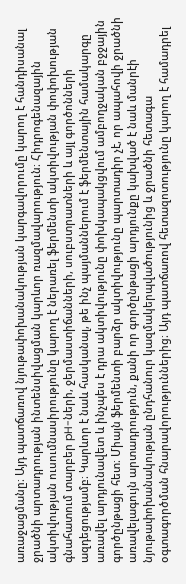առաջացմանը։ Այդ պատճառով նյութափոխանակության կարգավորումը կարող է հանդիսանալ ջրածնի արտադրության ինտենսիվացման կարևոր ռազմավարություն։ Հիդրոգենազային ակտիվության ուսումնասիրությունը կարող է ներառել ֆերմենտի ակտիվության փոփոխության գնահատում տարբեր pH-ների, ջերմաստիճանների, սուբստրատների և այլ գործոնների ազդեցությամբ։ Կարևոր է նաև հասկանալ, թե ինչ պայմաններում է ֆերմենտային համակարգը առավել արդյունավետ և ինչպես է դրա ակտիվությունը փոխկապակցվում ամբողջական բջջային գործընթացի հետ։ Միայն ֆերմենտի բարձր ակտիվությունը պարտադիր չէ, որ ապահովի ջրածնի առավելագույն արտադրություն, քանի որ գործընթացի արդյունքը կախված է նաև մանրէի նյութափոխանակության ընդհանուր կազմակերպվածությունից և ջրածնի հետագա օգտագործման հնարավորություններից։ Այդ պատճառով հետազոտությունը կարող է համադրել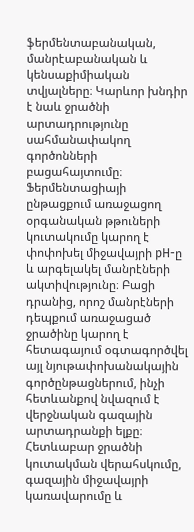ֆերմենտաբանական, մանրէաբանական և կենսաքիմիական տվյալները։ Կարևոր խնդիր է նաև ջրածնի արտադրությունը սահմանափակող գործոնների բացահայտումը։ Ֆերմենտացիայի ընթացքում առաջացող օրգանական թթուների կուտակումը կարող է փոփոխել միջավայրի pH-ը և արգելակել մանրէների ակտիվությունը։ Բացի դրանից, որոշ մանրէների դեպքում առաջացած ջրածինը կարող է հետագայում օգտագործվել այլ նյութափոխանակային գործընթացներում, ինչի հետևանքով նվազում է վերջնական գազային արտադրանքի ելքը։ Հետևաբար ջրածնի կուտակման վերահսկումը, գազային միջավայրի կառավարումը և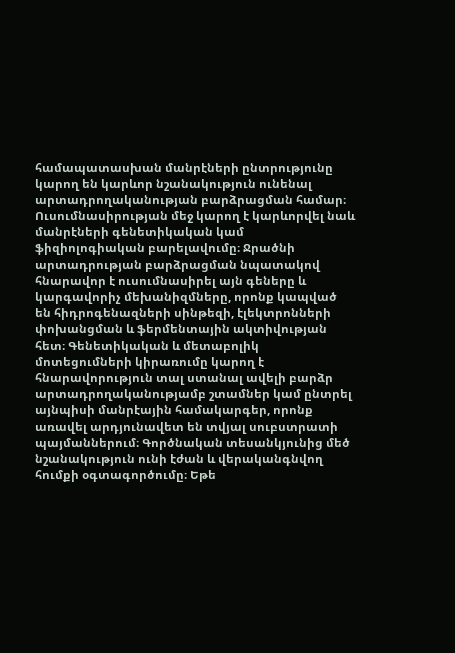համապատասխան մանրէների ընտրությունը կարող են կարևոր նշանակություն ունենալ արտադրողականության բարձրացման համար։ Ուսումնասիրության մեջ կարող է կարևորվել նաև մանրէների գենետիկական կամ ֆիզիոլոգիական բարելավումը։ Ջրածնի արտադրության բարձրացման նպատակով հնարավոր է ուսումնասիրել այն գեները և կարգավորիչ մեխանիզմները, որոնք կապված են հիդրոգենազների սինթեզի, էլեկտրոնների փոխանցման և ֆերմենտային ակտիվության հետ։ Գենետիկական և մետաբոլիկ մոտեցումների կիրառումը կարող է հնարավորություն տալ ստանալ ավելի բարձր արտադրողականությամբ շտամներ կամ ընտրել այնպիսի մանրէային համակարգեր, որոնք առավել արդյունավետ են տվյալ սուբստրատի պայմաններում։ Գործնական տեսանկյունից մեծ նշանակություն ունի էժան և վերականգնվող հումքի օգտագործումը։ Եթե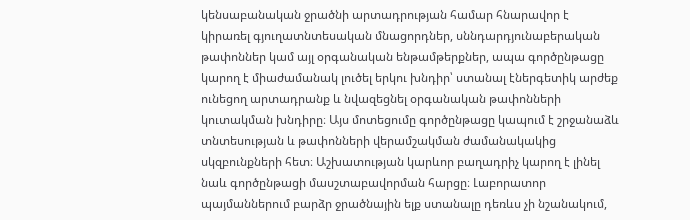կենսաբանական ջրածնի արտադրության համար հնարավոր է կիրառել գյուղատնտեսական մնացորդներ, սննդարդյունաբերական թափոններ կամ այլ օրգանական ենթամթերքներ, ապա գործընթացը կարող է միաժամանակ լուծել երկու խնդիր՝ ստանալ էներգետիկ արժեք ունեցող արտադրանք և նվազեցնել օրգանական թափոնների կուտակման խնդիրը։ Այս մոտեցումը գործընթացը կապում է շրջանաձև տնտեսության և թափոնների վերամշակման ժամանակակից սկզբունքների հետ։ Աշխատության կարևոր բաղադրիչ կարող է լինել նաև գործընթացի մասշտաբավորման հարցը։ Լաբորատոր պայմաններում բարձր ջրածնային ելք ստանալը դեռևս չի նշանակում,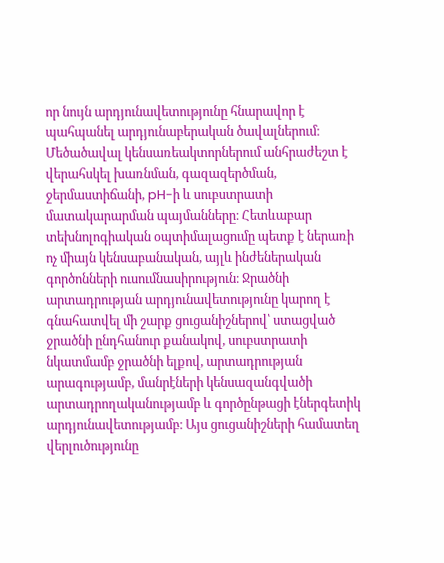որ նույն արդյունավետությունը հնարավոր է պահպանել արդյունաբերական ծավալներում։ Մեծածավալ կենսառեակտորներում անհրաժեշտ է վերահսկել խառնման, գազազերծման, ջերմաստիճանի, pH-ի և սուբստրատի մատակարարման պայմանները։ Հետևաբար տեխնոլոգիական օպտիմալացումը պետք է ներառի ոչ միայն կենսաբանական, այլև ինժեներական գործոնների ուսումնասիրություն։ Ջրածնի արտադրության արդյունավետությունը կարող է գնահատվել մի շարք ցուցանիշներով՝ ստացված ջրածնի ընդհանուր քանակով, սուբստրատի նկատմամբ ջրածնի ելքով, արտադրության արագությամբ, մանրէների կենսազանգվածի արտադրողականությամբ և գործընթացի էներգետիկ արդյունավետությամբ։ Այս ցուցանիշների համատեղ վերլուծությունը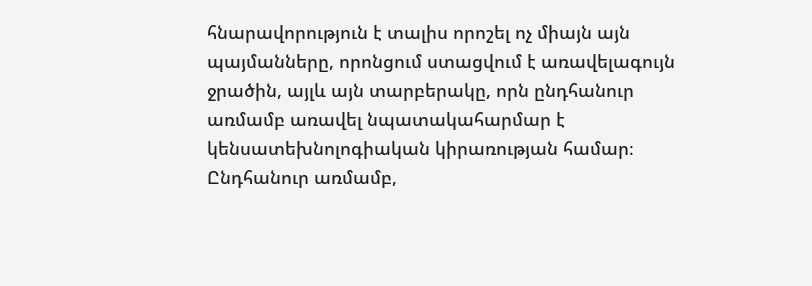հնարավորություն է տալիս որոշել ոչ միայն այն պայմանները, որոնցում ստացվում է առավելագույն ջրածին, այլև այն տարբերակը, որն ընդհանուր առմամբ առավել նպատակահարմար է կենսատեխնոլոգիական կիրառության համար։ Ընդհանուր առմամբ,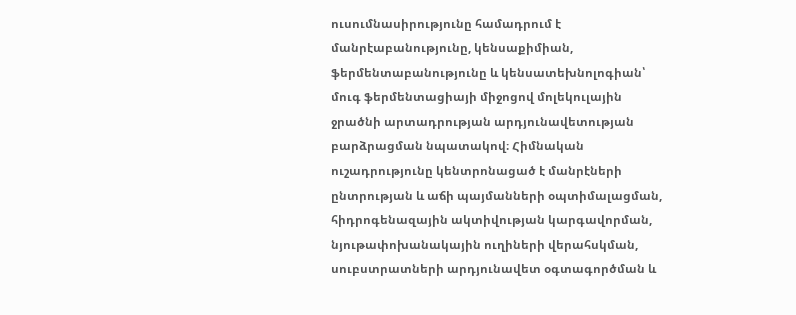ուսումնասիրությունը համադրում է մանրէաբանությունը, կենսաքիմիան, ֆերմենտաբանությունը և կենսատեխնոլոգիան՝ մուգ ֆերմենտացիայի միջոցով մոլեկուլային ջրածնի արտադրության արդյունավետության բարձրացման նպատակով։ Հիմնական ուշադրությունը կենտրոնացած է մանրէների ընտրության և աճի պայմանների օպտիմալացման, հիդրոգենազային ակտիվության կարգավորման, նյութափոխանակային ուղիների վերահսկման, սուբստրատների արդյունավետ օգտագործման և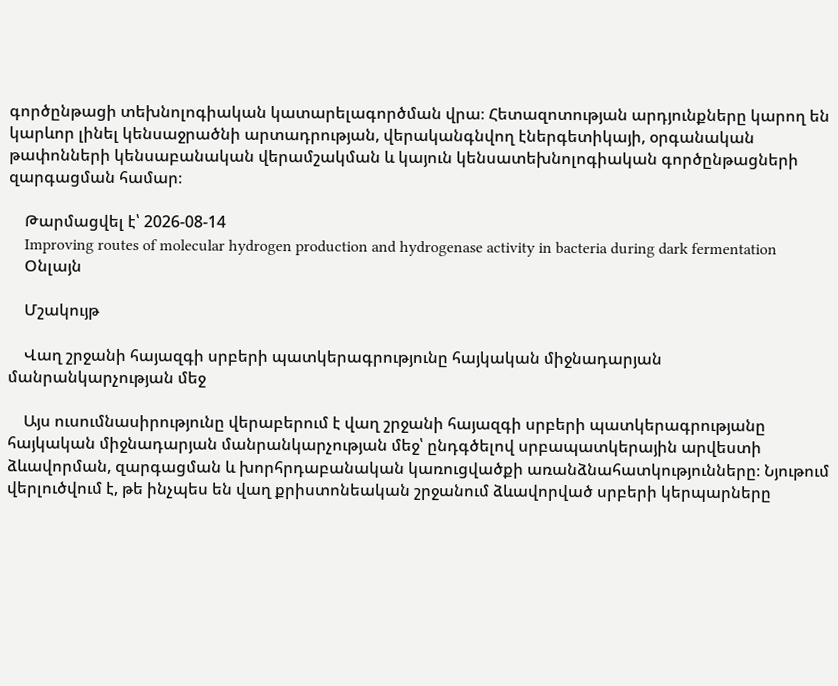գործընթացի տեխնոլոգիական կատարելագործման վրա։ Հետազոտության արդյունքները կարող են կարևոր լինել կենսաջրածնի արտադրության, վերականգնվող էներգետիկայի, օրգանական թափոնների կենսաբանական վերամշակման և կայուն կենսատեխնոլոգիական գործընթացների զարգացման համար։

    Թարմացվել է՝ 2026-08-14
    Improving routes of molecular hydrogen production and hydrogenase activity in bacteria during dark fermentation
    Օնլայն

    Մշակույթ

    Վաղ շրջանի հայազգի սրբերի պատկերագրությունը հայկական միջնադարյան մանրանկարչության մեջ

    Այս ուսումնասիրությունը վերաբերում է վաղ շրջանի հայազգի սրբերի պատկերագրությանը հայկական միջնադարյան մանրանկարչության մեջ՝ ընդգծելով սրբապատկերային արվեստի ձևավորման, զարգացման և խորհրդաբանական կառուցվածքի առանձնահատկությունները։ Նյութում վերլուծվում է, թե ինչպես են վաղ քրիստոնեական շրջանում ձևավորված սրբերի կերպարները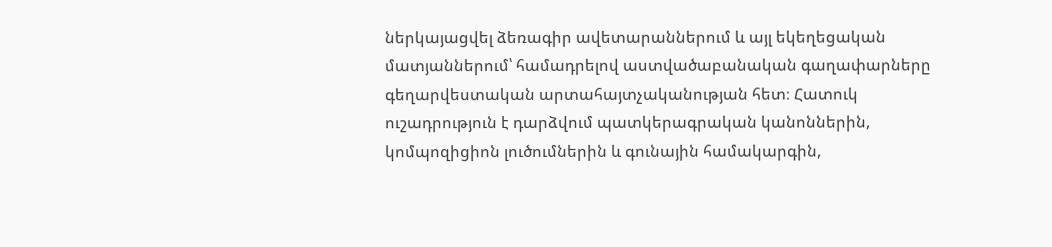ներկայացվել ձեռագիր ավետարաններում և այլ եկեղեցական մատյաններում՝ համադրելով աստվածաբանական գաղափարները գեղարվեստական արտահայտչականության հետ։ Հատուկ ուշադրություն է դարձվում պատկերագրական կանոններին, կոմպոզիցիոն լուծումներին և գունային համակարգին,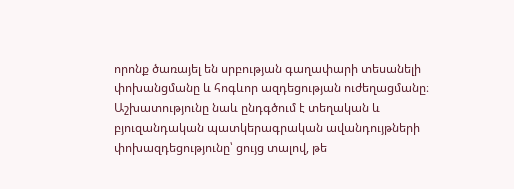որոնք ծառայել են սրբության գաղափարի տեսանելի փոխանցմանը և հոգևոր ազդեցության ուժեղացմանը։ Աշխատությունը նաև ընդգծում է տեղական և բյուզանդական պատկերագրական ավանդույթների փոխազդեցությունը՝ ցույց տալով, թե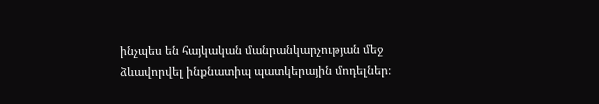ինչպես են հայկական մանրանկարչության մեջ ձևավորվել ինքնատիպ պատկերային մոդելներ։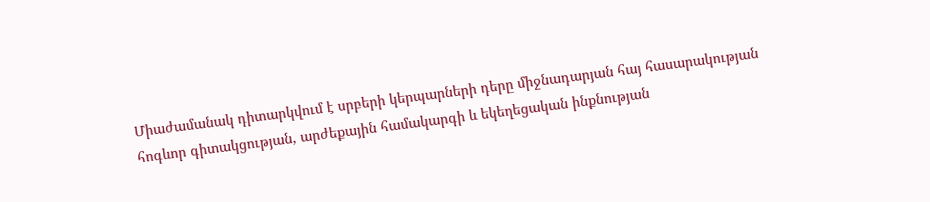Միաժամանակ դիտարկվում է սրբերի կերպարների դերը միջնադարյան հայ հասարակության հոգևոր գիտակցության, արժեքային համակարգի և եկեղեցական ինքնության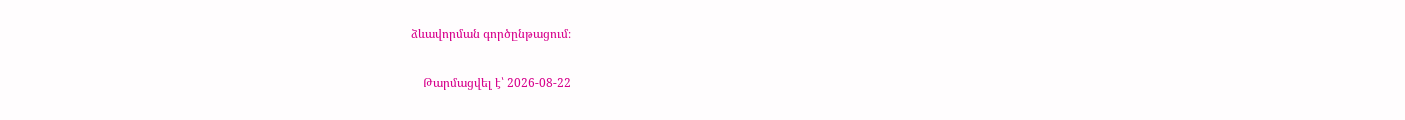ձևավորման գործընթացում։

    Թարմացվել է՝ 2026-08-22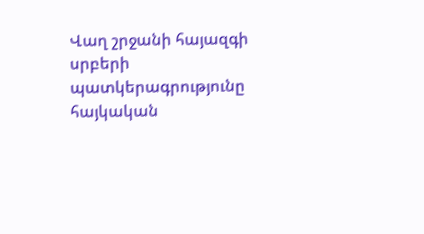Վաղ շրջանի հայազգի սրբերի պատկերագրությունը հայկական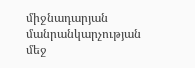միջնադարյան մանրանկարչության մեջ